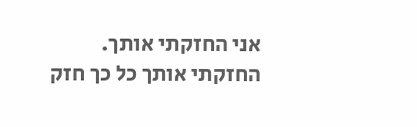אני החזקתי אותך.
החזקתי אותך כל כך חזק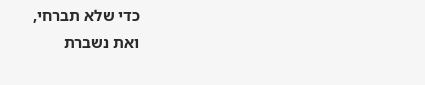כדי שלא תברחי,
ואת נשברת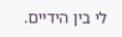לי בין הידיים.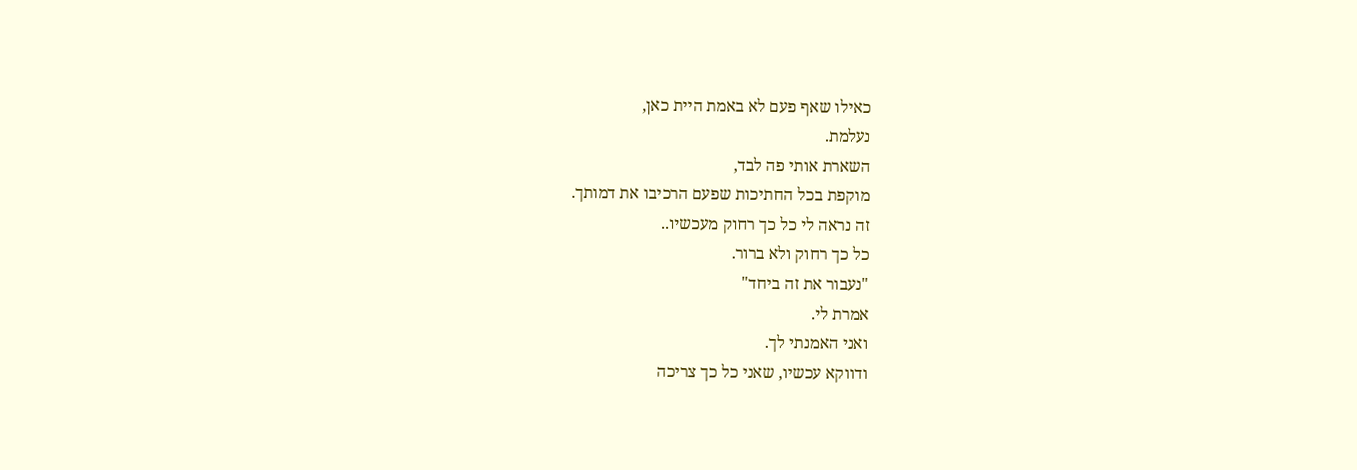כאילו שאף פעם לא באמת היית כאן,
נעלמת.
השארת אותי פה לבד,
מוקפת בכל החתיכות שפעם הרכיבו את דמותך.
זה נראה לי כל כך רחוק מעכשיו..
כל כך רחוק ולא ברור.
"נעבור את זה ביחד"
אמרת לי.
ואני האמנתי לך.
ודווקא עכשיו, שאני כל כך צריכה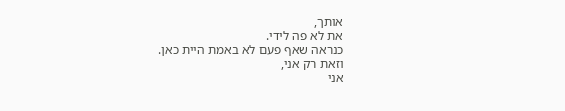אותך,
את לא פה לידי.
כנראה שאף פעם לא באמת היית כאן.
וזאת רק אני,
אני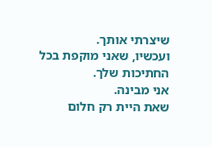שיצרתי אותך.
ועכשיו, שאני מוקפת בכל החתיכות שלך.
אני מבינה.
שאת היית רק חלום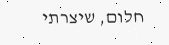חלום, שיצרתי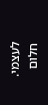לעצמי.
חלום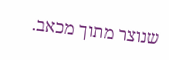שנוצר מתוך מכאב.